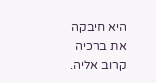היא חיבקה את ברכיה קרוב אליה.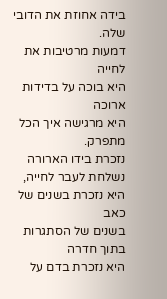בידה אחוזת את הדובי שלה.
דמעות מרטיבות את לחייה
היא בוכה על בדידות ארוכה
היא מרגישה איך הכל מתפרק.
נזכרת בידו הארורה נשלחת לעבר לחייה,
היא נזכרת בשנים של כאב
בשנים של הסתגרות בתוך חדרה
היא נזכרת בדם על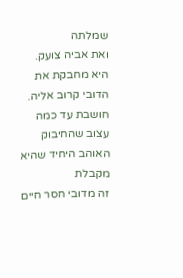שמלתה
ואת אביה צועק.
היא מחבקת את הדובי קרוב אליה.
חושבת עד כמה עצוב שהחיבוק האוהב היחיד שהיא מקבלת
זה מדובי חסר חיים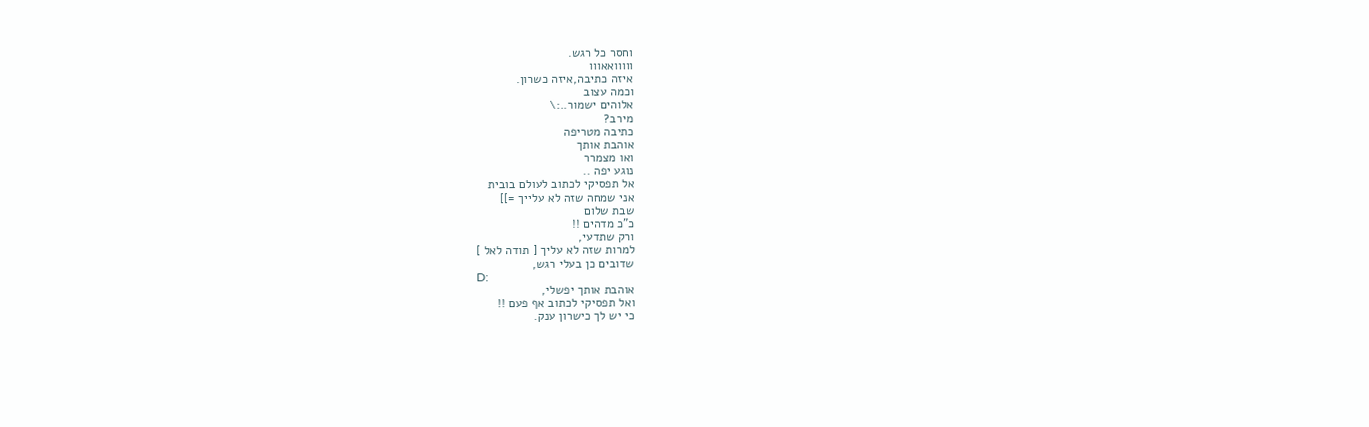וחסר כל רגש.
ווווואאווו
איזה כתיבה,איזה כשרון.
וכמה עצוב
אלוהים ישמור..:\
מירב?
כתיבה מטריפה
אוהבת אותך
ואו מצמרר
נוגע יפה ..
אל תפסיקי לכתוב לעולם בובית
אני שמחה שזה לא עלייך =]]
שבת שלום
כ"כ מדהים !!
ורק שתדעי,
למרות שזה לא עליך [ תודה לאל ]
שדובים כן בעלי רגש,
D:
אוהבת אותך יפשלי,
ואל תפסיקי לכתוב אף פעם !!
כי יש לך כישרון ענק.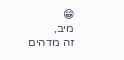😁
מיב,
זה מדהים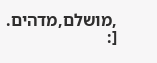,מושלם,מדהים.
[: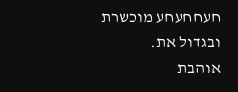חעחחעחע מוכשרת ובגדול את.
אוהבת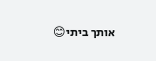אותך ביתי😊